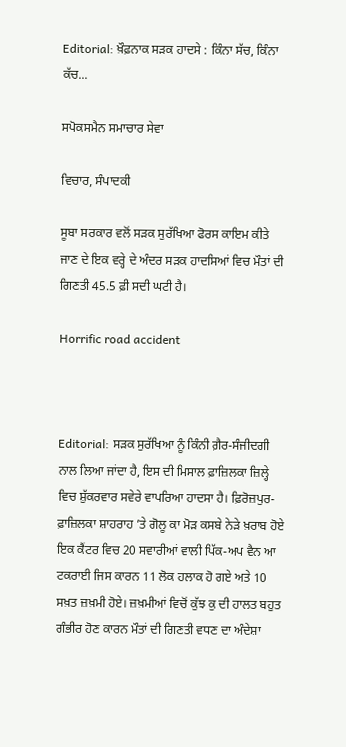Editorial: ਖ਼ੌਫ਼ਨਾਕ ਸੜਕ ਹਾਦਸੇ : ਕਿੰਨਾ ਸੱਚ, ਕਿੰਨਾ ਕੱਚ...

ਸਪੋਕਸਮੈਨ ਸਮਾਚਾਰ ਸੇਵਾ

ਵਿਚਾਰ, ਸੰਪਾਦਕੀ

ਸੂਬਾ ਸਰਕਾਰ ਵਲੋਂ ਸੜਕ ਸੁਰੱਖਿਆ ਫੋਰਸ ਕਾਇਮ ਕੀਤੇ ਜਾਣ ਦੇ ਇਕ ਵਰ੍ਹੇ ਦੇ ਅੰਦਰ ਸੜਕ ਹਾਦਸਿਆਂ ਵਿਚ ਮੌਤਾਂ ਦੀ ਗਿਣਤੀ 45.5 ਫ਼ੀ ਸਦੀ ਘਟੀ ਹੈ।

Horrific road accident



Editorial: ਸੜਕ ਸੁਰੱਖਿਆ ਨੂੰ ਕਿੰਨੀ ਗ਼ੈਰ-ਸੰਜੀਦਗੀ ਨਾਲ ਲਿਆ ਜਾਂਦਾ ਹੈ, ਇਸ ਦੀ ਮਿਸਾਲ ਫ਼ਾਜ਼ਿਲਕਾ ਜ਼ਿਲ੍ਹੇ ਵਿਚ ਸ਼ੁੱਕਰਵਾਰ ਸਵੇਰੇ ਵਾਪਰਿਆ ਹਾਦਸਾ ਹੈ। ਫ਼ਿਰੋਜ਼ਪੁਰ-ਫ਼ਾਜ਼ਿਲਕਾ ਸ਼ਾਹਰਾਹ ’ਤੇ ਗੋਲੂ ਕਾ ਮੋੜ ਕਸਬੇ ਨੇੜੇ ਖ਼ਰਾਬ ਹੋਏ ਇਕ ਕੈਂਟਰ ਵਿਚ 20 ਸਵਾਰੀਆਂ ਵਾਲੀ ਪਿੱਕ-ਅਪ ਵੈਨ ਆ ਟਕਰਾਈ ਜਿਸ ਕਾਰਨ 11 ਲੋਕ ਹਲਾਕ ਹੋ ਗਏ ਅਤੇ 10 ਸਖ਼ਤ ਜ਼ਖ਼ਮੀ ਹੋਏ। ਜ਼ਖ਼ਮੀਆਂ ਵਿਚੋਂ ਕੁੱਝ ਕੁ ਦੀ ਹਾਲਤ ਬਹੁਤ ਗੰਭੀਰ ਹੋਣ ਕਾਰਨ ਮੌਤਾਂ ਦੀ ਗਿਣਤੀ ਵਧਣ ਦਾ ਅੰਦੇਸ਼ਾ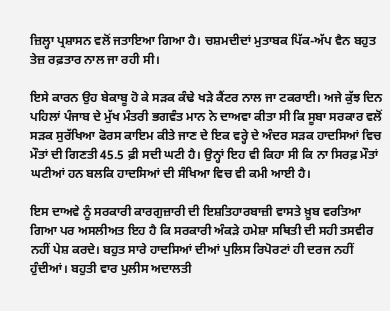ਜ਼ਿਲ੍ਹਾ ਪ੍ਰਸ਼ਾਸਨ ਵਲੋਂ ਜਤਾਇਆ ਗਿਆ ਹੈ। ਚਸ਼ਮਦੀਦਾਂ ਮੁਤਾਬਕ ਪਿੱਕ-ਅੱਪ ਵੈਨ ਬਹੁਤ ਤੇਜ਼ ਰਫ਼ਤਾਰ ਨਾਲ ਜਾ ਰਹੀ ਸੀ।

ਇਸੇ ਕਾਰਨ ਉਹ ਬੇਕਾਬੂ ਹੋ ਕੇ ਸੜਕ ਕੰਢੇ ਖੜੇ ਕੈਂਟਰ ਨਾਲ ਜਾ ਟਕਰਾਈ। ਅਜੇ ਕੁੱਝ ਦਿਨ ਪਹਿਲਾਂ ਪੰਜਾਬ ਦੇ ਮੁੱਖ ਮੰਤਰੀ ਭਗਵੰਤ ਮਾਨ ਨੇ ਦਾਅਵਾ ਕੀਤਾ ਸੀ ਕਿ ਸੂਬਾ ਸਰਕਾਰ ਵਲੋਂ ਸੜਕ ਸੁਰੱਖਿਆ ਫੋਰਸ ਕਾਇਮ ਕੀਤੇ ਜਾਣ ਦੇ ਇਕ ਵਰ੍ਹੇ ਦੇ ਅੰਦਰ ਸੜਕ ਹਾਦਸਿਆਂ ਵਿਚ ਮੌਤਾਂ ਦੀ ਗਿਣਤੀ 45.5 ਫ਼ੀ ਸਦੀ ਘਟੀ ਹੈ। ਉਨ੍ਹਾਂ ਇਹ ਵੀ ਕਿਹਾ ਸੀ ਕਿ ਨਾ ਸਿਰਫ਼ ਮੌਤਾਂ ਘਟੀਆਂ ਹਨ ਬਲਕਿ ਹਾਦਸਿਆਂ ਦੀ ਸੰਖਿਆ ਵਿਚ ਵੀ ਕਮੀ ਆਈ ਹੈ।

ਇਸ ਦਾਅਵੇ ਨੂੰ ਸਰਕਾਰੀ ਕਾਰਗੁਜ਼ਾਰੀ ਦੀ ਇਸ਼ਤਿਹਾਰਬਾਜ਼ੀ ਵਾਸਤੇ ਖ਼ੂਬ ਵਰਤਿਆ ਗਿਆ ਪਰ ਅਸਲੀਅਤ ਇਹ ਹੈ ਕਿ ਸਰਕਾਰੀ ਅੰਕੜੇ ਹਮੇਸ਼ਾ ਸਥਿਤੀ ਦੀ ਸਹੀ ਤਸਵੀਰ ਨਹੀਂ ਪੇਸ਼ ਕਰਦੇ। ਬਹੁਤ ਸਾਰੇ ਹਾਦਸਿਆਂ ਦੀਆਂ ਪੁਲਿਸ ਰਿਪੋਰਟਾਂ ਹੀ ਦਰਜ ਨਹੀਂ ਹੁੰਦੀਆਂ। ਬਹੁਤੀ ਵਾਰ ਪੁਲੀਸ ਅਦਾਲਤੀ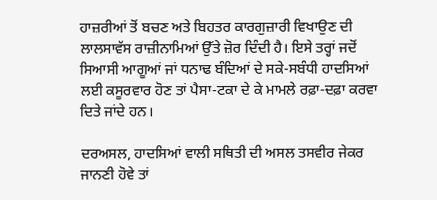ਹਾਜ਼ਰੀਆਂ ਤੋਂ ਬਚਣ ਅਤੇ ਬਿਹਤਰ ਕਾਰਗੁਜ਼ਾਰੀ ਵਿਖਾਉਣ ਦੀ ਲਾਲਸਾਵੱਸ ਰਾਜ਼ੀਨਾਮਿਆਂ ਉੱਤੇ ਜ਼ੋਰ ਦਿੰਦੀ ਹੈ। ਇਸੇ ਤਰ੍ਹਾਂ ਜਦੋਂ ਸਿਆਸੀ ਆਗੂਆਂ ਜਾਂ ਧਨਾਢ ਬੰਦਿਆਂ ਦੇ ਸਕੇ-ਸਬੰਧੀ ਹਾਦਸਿਆਂ ਲਈ ਕਸੂਰਵਾਰ ਹੋਣ ਤਾਂ ਪੈਸਾ-ਟਕਾ ਦੇ ਕੇ ਮਾਮਲੇ ਰਫ਼ਾ-ਦਫ਼ਾ ਕਰਵਾ ਦਿਤੇ ਜਾਂਦੇ ਹਨ।

ਦਰਅਸਲ, ਹਾਦਸਿਆਂ ਵਾਲੀ ਸਥਿਤੀ ਦੀ ਅਸਲ ਤਸਵੀਰ ਜੇਕਰ ਜਾਨਣੀ ਹੋਵੇ ਤਾਂ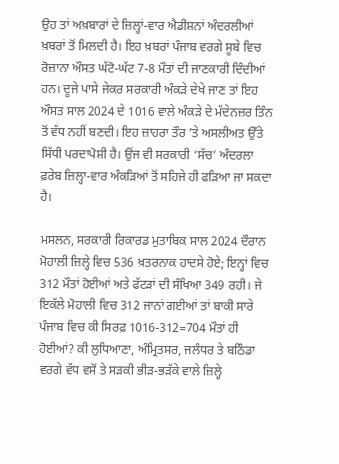ਉਹ ਤਾਂ ਅਖ਼ਬਾਰਾਂ ਦੇ ਜ਼ਿਲ੍ਹਾਂ-ਵਾਰ ਐਡੀਸ਼ਨਾਂ ਅੰਦਰਲੀਆਂ ਖ਼ਬਰਾਂ ਤੋਂ ਮਿਲਦੀ ਹੈ। ਇਹ ਖ਼ਬਰਾਂ ਪੰਜਾਬ ਵਰਗੇ ਸੂਬੇ ਵਿਚ ਰੋਜ਼ਾਨਾ ਔਸਤ ਘੱਟੋ-ਘੱਟ 7-8 ਮੌਤਾਂ ਦੀ ਜਾਣਕਾਰੀ ਦਿੰਦੀਆਂ ਹਨ। ਦੂਜੇ ਪਾਸੇ ਜੇਕਰ ਸਰਕਾਰੀ ਅੰਕੜੇ ਦੇਖੇ ਜਾਣ ਤਾਂ ਇਹ ਔਸਤ ਸਾਲ 2024 ਦੇ 1016 ਵਾਲੇ ਅੰਕੜੇ ਦੇ ਮੱਦੇਨਜ਼ਰ ਤਿੰਨ ਤੋਂ ਵੱਧ ਨਹੀਂ ਬਣਦੀ। ਇਹ ਜ਼ਾਹਰਾ ਤੌਰ ’ਤੇ ਅਸਲੀਅਤ ਉੱਤੇ ਸਿੱਧੀ ਪਰਦਾਪੋਸ਼ੀ ਹੈ। ਉਂਜ ਵੀ ਸਰਕਾਰੀ ‘ਸੱਚ’ ਅੰਦਰਲਾ ਫ਼ਰੇਬ ਜ਼ਿਲ੍ਹਾ-ਵਾਰ ਅੰਕੜਿਆਂ ਤੋਂ ਸਹਿਜੇ ਹੀ ਫੜਿਆ ਜਾ ਸਕਦਾ ਹੈ।

ਮਸਲਨ, ਸਰਕਾਰੀ ਰਿਕਾਰਡ ਮੁਤਾਬਿਕ ਸਾਲ 2024 ਦੌਰਾਨ ਮੋਹਾਲੀ ਜ਼ਿਲ੍ਹੇ ਵਿਚ 536 ਖ਼ਤਰਨਾਕ ਹਾਦਸੇ ਹੋਏ; ਇਨ੍ਹਾਂ ਵਿਚ 312 ਮੌਤਾਂ ਹੋਈਆਂ ਅਤੇ ਫੱਟੜਾਂ ਦੀ ਸੰਖਿਆ 349 ਰਹੀ। ਜੇ ਇਕੱਲੇ ਮੋਹਾਲੀ ਵਿਚ 312 ਜਾਨਾਂ ਗਈਆਂ ਤਾਂ ਬਾਕੀ ਸਾਰੇ ਪੰਜਾਬ ਵਿਚ ਕੀ ਸਿਰਫ਼ 1016-312=704 ਮੌਤਾਂ ਹੀ ਹੋਈਆਂ? ਕੀ ਲੁਧਿਆਣਾ, ਅੰਮ੍ਰਿਤਸਰ, ਜਲੰਧਰ ਤੇ ਬਠਿੰਡਾ ਵਰਗੇ ਵੱਧ ਵਸੋਂ ਤੇ ਸੜਕੀ ਭੀੜ-ਭੜੱਕੇ ਵਾਲੇ ਜ਼ਿਲ੍ਹੇ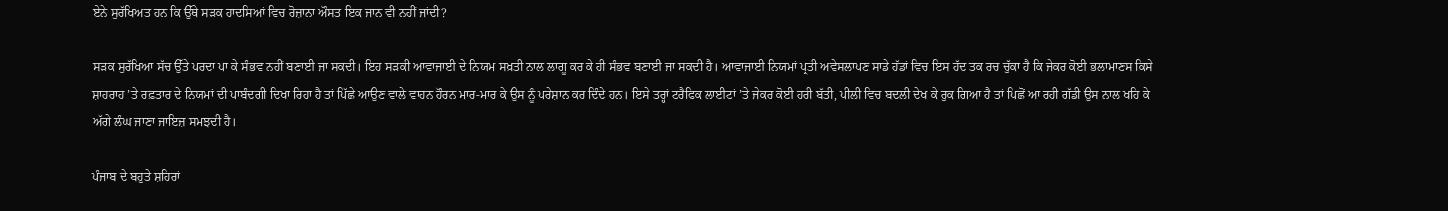ਏਨੇ ਸੁਰੱਖਿਅਤ ਹਨ ਕਿ ਉੱਥੇ ਸੜਕ ਹਾਦਸਿਆਂ ਵਿਚ ਰੋਜ਼ਾਨਾ ਔਸਤ ਇਕ ਜਾਨ ਵੀ ਨਹੀਂ ਜਾਂਦੀ?

ਸੜਕ ਸੁਰੱਖਿਆ ਸੱਚ ਉੱਤੇ ਪਰਦਾ ਪਾ ਕੇ ਸੰਭਵ ਨਹੀਂ ਬਣਾਈ ਜਾ ਸਕਦੀ। ਇਹ ਸੜਕੀ ਆਵਾਜਾਈ ਦੇ ਨਿਯਮ ਸਖ਼ਤੀ ਨਾਲ ਲਾਗੂ ਕਰ ਕੇ ਹੀ ਸੰਭਵ ਬਣਾਈ ਜਾ ਸਕਦੀ ਹੈ। ਆਵਾਜਾਈ ਨਿਯਮਾਂ ਪ੍ਰਤੀ ਅਵੇਸਲਾਪਣ ਸਾਡੇ ਹੱਡਾਂ ਵਿਚ ਇਸ ਹੱਦ ਤਕ ਰਚ ਚੁੱਕਾ ਹੈ ਕਿ ਜੇਕਰ ਕੋਈ ਭਲਾਮਾਣਸ ਕਿਸੇ ਸ਼ਾਹਰਾਹ ’ਤੇ ਰਫ਼ਤਾਰ ਦੇ ਨਿਯਮਾਂ ਦੀ ਪਾਬੰਦਗੀ ਦਿਖਾ ਰਿਹਾ ਹੈ ਤਾਂ ਪਿੱਛੇ ਆਉਣ ਵਾਲੇ ਵਾਹਨ ਹੌਰਨ ਮਾਰ-ਮਾਰ ਕੇ ਉਸ ਨੂੰ ਪਰੇਸ਼ਾਨ ਕਰ ਦਿੰਦੇ ਹਨ। ਇਸੇ ਤਰ੍ਹਾਂ ਟਰੈਫਿਕ ਲਾਈਟਾਂ ’ਤੇ ਜੇਕਰ ਕੋਈ ਹਰੀ ਬੱਤੀ, ਪੀਲੀ ਵਿਚ ਬਦਲੀ ਦੇਖ ਕੇ ਰੁਕ ਗਿਆ ਹੈ ਤਾਂ ਪਿਛੋਂ ਆ ਰਹੀ ਗੱਡੀ ਉਸ ਨਾਲ ਖਹਿ ਕੇ ਅੱਗੇ ਲੰਘ ਜਾਣਾ ਜਾਇਜ਼ ਸਮਝਦੀ ਹੈ।

ਪੰਜਾਬ ਦੇ ਬਹੁਤੇ ਸ਼ਹਿਰਾਂ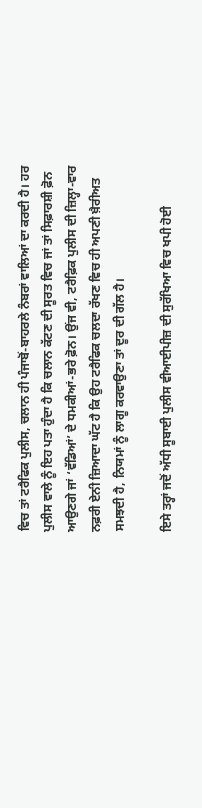ਵਿਚ ਤਾਂ ਟਰੈਫਿਕ ਪੁਲੀਸ, ਚਲਾਨ ਹੀ ਪੰਜਾਬੋਂ-ਬਾਹਰਲੇ ਨੰਬਰਾਂ ਵਾਲਿਆਂ ਦਾ ਕਰਦੀ ਹੈ। ਹਰ ਪੁਲੀਸ ਵਾਲੇ ਨੂੰ ਇਹ ਪਤਾ ਹੁੰਦਾ ਹੈ ਕਿ ਚਲਾਨ ਕੱਟਣ ਦੀ ਸੂਰਤ ਵਿਚ ਜਾਂ ਤਾਂ ਸਿਫ਼ਾਰਸ਼ੀ ਫ਼ੋਨ ਆਉਣਗੇ ਜਾਂ ‘ਵੱਡਿਆਂ’ ਦੇ ਧਮਕੀਆਂ-ਭਰੇ ਫ਼ੋਨ। ਉਂਜ ਵੀ, ਟਰੈਫ਼ਿਕ ਪੁਲੀਸ ਦੀ ਜ਼ਿਲ੍ਹਾ-ਵਾਰ ਨਫ਼ਰੀ ਏਨੀ ਜ਼ਿਆਦਾ ਘੱਟ ਹੈ ਕਿ ਉਹ ਟਰੈਫਿਕ ਚਲਦਾ ਰੱਖਣ ਵਿਚ ਹੀ ਅਪਣੀ ਖ਼ੈਰੀਅਤ ਸਮਝਦੀ ਹੈ, ਨਿਯਮਾਂ ਨੂੰ ਲਾਗੂ ਕਰਵਾਉਣਾ ਤਾਂ ਦੂਰ ਦੀ ਗੱਲ ਹੈ।

ਇਸੇ ਤਰ੍ਹਾਂ ਜਦੋਂ ਅੱਧੀ ਸੂਬਾਈ ਪੁਲੀਸ ਵੀਆਈਪੀਜ਼ ਦੀ ਸੁਰੱਖਿਆ ਵਿਚ ਖਪੀ ਹੋਈ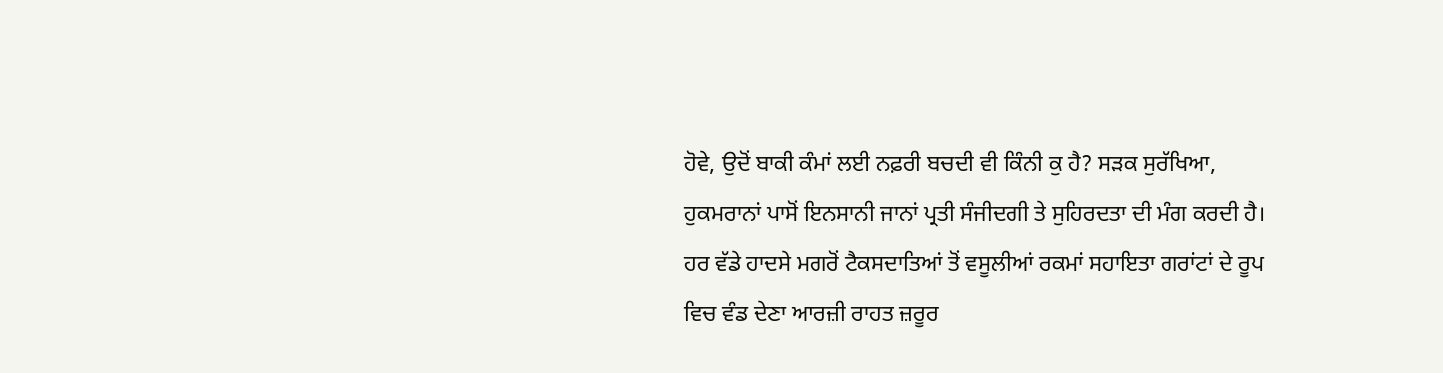ਹੋਵੇ, ਉਦੋਂ ਬਾਕੀ ਕੰਮਾਂ ਲਈ ਨਫ਼ਰੀ ਬਚਦੀ ਵੀ ਕਿੰਨੀ ਕੁ ਹੈ? ਸੜਕ ਸੁਰੱਖਿਆ, ਹੁਕਮਰਾਨਾਂ ਪਾਸੋਂ ਇਨਸਾਨੀ ਜਾਨਾਂ ਪ੍ਰਤੀ ਸੰਜੀਦਗੀ ਤੇ ਸੁਹਿਰਦਤਾ ਦੀ ਮੰਗ ਕਰਦੀ ਹੈ। ਹਰ ਵੱਡੇ ਹਾਦਸੇ ਮਗਰੋਂ ਟੈਕਸਦਾਤਿਆਂ ਤੋਂ ਵਸੂਲੀਆਂ ਰਕਮਾਂ ਸਹਾਇਤਾ ਗਰਾਂਟਾਂ ਦੇ ਰੂਪ ਵਿਚ ਵੰਡ ਦੇਣਾ ਆਰਜ਼ੀ ਰਾਹਤ ਜ਼ਰੂਰ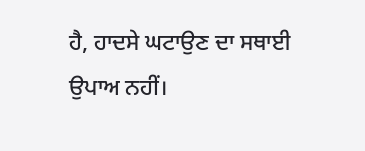ਹੈ, ਹਾਦਸੇ ਘਟਾਉਣ ਦਾ ਸਥਾਈ ਉਪਾਅ ਨਹੀਂ।